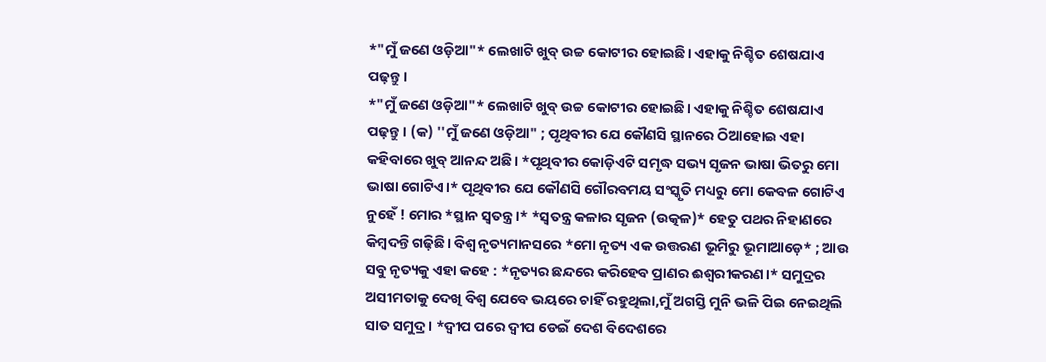*"ମୁଁ ଜଣେ ଓଡ଼ିଆ"* ଲେଖାଟି ଖୁବ୍ ଉଚ୍ଚ କୋଟୀର ହୋଇଛି। ଏହାକୁ ନିଶ୍ଚିତ ଶେଷଯାଏ ପଢ଼ନ୍ତୁ।
*"ମୁଁ ଜଣେ ଓଡ଼ିଆ"* ଲେଖାଟି ଖୁବ୍ ଉଚ୍ଚ କୋଟୀର ହୋଇଛି। ଏହାକୁ ନିଶ୍ଚିତ ଶେଷଯାଏ ପଢ଼ନ୍ତୁ। (କ) ''ମୁଁ ଜଣେ ଓଡ଼ିଆ" ; ପୃଥିବୀର ଯେ କୌଣସି ସ୍ଥାନରେ ଠିଆହୋଇ ଏହା କହିବାରେ ଖୁବ୍ ଆନନ୍ଦ ଅଛି। *ପୃଥିବୀର କୋଡ଼ିଏଟି ସମୃଦ୍ଧ ସଭ୍ୟ ସୃଜନ ଭାଷା ଭିତରୁ ମୋ ଭାଷା ଗୋଟିଏ।* ପୃଥିବୀର ଯେ କୌଣସି ଗୌରବମୟ ସଂସ୍କୃତି ମଧ୍ୟରୁ ମୋ କେବଳ ଗୋଟିଏ ନୁହେଁ ! ମୋର *ସ୍ଥାନ ସ୍ଵତନ୍ତ୍ର।* *ସ୍ଵତନ୍ତ୍ର କଳାର ସୃଜନ (ଉତ୍କଳ)* ହେତୁ ପଥର ନିହାଣରେ କିମ୍ବଦନ୍ତି ଗଢ଼ିଛି। ବିଶ୍ଵ ନୃତ୍ୟମାନସରେ *ମୋ ନୃତ୍ୟ ଏକ ଉତ୍ତରଣ ଭୂମିରୁ ଭୂମାଆଡ଼େ* ; ଆଉ ସବୁ ନୃତ୍ୟକୁ ଏହା କହେ : *ନୃତ୍ୟର ଛନ୍ଦରେ କରିହେବ ପ୍ରାଣର ଈଶ୍ୱରୀକରଣ।* ସମୁଦ୍ରର ଅସୀମତାକୁ ଦେଖି ବିଶ୍ଵ ଯେବେ ଭୟରେ ଚାହିଁ ରହୁଥିଲା,ମୁଁ ଅଗସ୍ତି ମୁନି ଭଳି ପିଇ ନେଇଥିଲି ସାତ ସମୁଦ୍ର। *ଦ୍ବୀପ ପରେ ଦ୍ଵୀପ ଡେଇଁ ଦେଶ ବିଦେଶରେ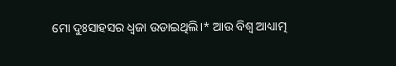ମୋ ଦୁଃସାହସର ଧ୍ବଜା ଉଡାଇଥିଲି।* ଆଉ ବିଶ୍ଵ ଆଧ୍ୟାତ୍ମ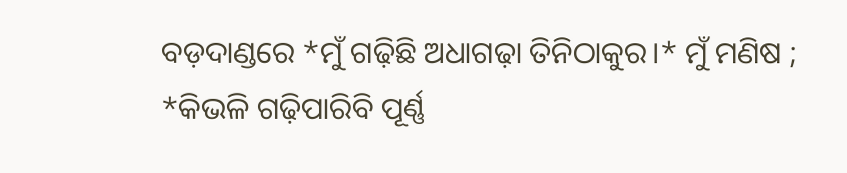ବଡ଼ଦାଣ୍ଡରେ *ମୁଁ ଗଢ଼ିଛି ଅଧାଗଢ଼ା ତିନିଠାକୁର।* ମୁଁ ମଣିଷ ; *କିଭଳି ଗଢ଼ିପାରିବି ପୂର୍ଣ୍ଣ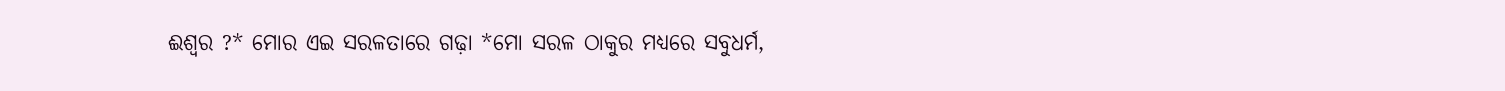ଈଶ୍ଵର ?* ମୋର ଏଇ ସରଳତାରେ ଗଢ଼ା *ମୋ ସରଳ ଠାକୁର ମଧ୍ୟରେ ସବୁଧର୍ମ,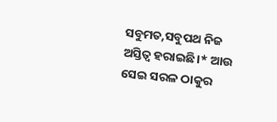ସବୁମତ,ସବୁପଥ ନିଜ ଅସ୍ତିତ୍ଵ ହରାଇଛି।* ଆଉ ସେଇ ସରଳ ଠାକୁର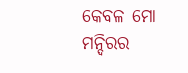କେବଳ ମୋ ମନ୍ଦିରର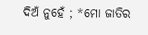ଦିଅଁ ନୁହେଁ ; *ମୋ ଜାତିର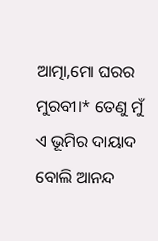ଆତ୍ମା,ମୋ ଘରର ମୁରବୀ।* ତେଣୁ ମୁଁ ଏ ଭୂମିର ଦାୟାଦ ବୋଲି ଆନନ୍ଦ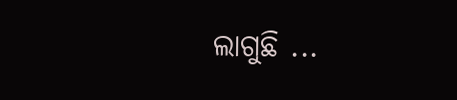ଲାଗୁଛି ...